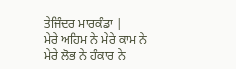ਤੇਜਿੰਦਰ ਮਾਰਕੰਡਾ |
ਮੇਰੇ ਅਹਿਮ ਨੇ ਮੇਰੇ ਕਾਮ ਨੇ
ਮੇਰੇ ਲੋਭ ਨੇ ਹੰਕਾਰ ਨੇ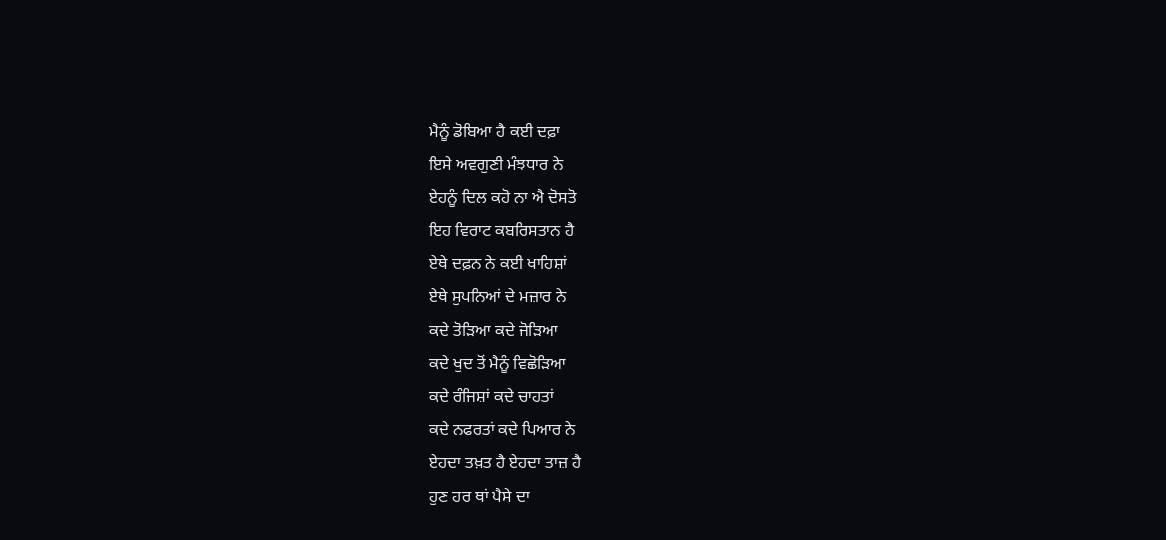ਮੈਨੂੰ ਡੋਬਿਆ ਹੈ ਕਈ ਦਫ਼ਾ
ਇਸੇ ਅਵਗੁਣੀ ਮੰਝਧਾਰ ਨੇ
ਏਹਨੂੰ ਦਿਲ ਕਹੋ ਨਾ ਐ ਦੋਸਤੋ
ਇਹ ਵਿਰਾਟ ਕਬਰਿਸਤਾਨ ਹੈ
ਏਥੇ ਦਫ਼ਨ ਨੇ ਕਈ ਖਾਹਿਸ਼ਾਂ
ਏਥੇ ਸੁਪਨਿਆਂ ਦੇ ਮਜ਼ਾਰ ਨੇ
ਕਦੇ ਤੋੜਿਆ ਕਦੇ ਜੋੜਿਆ
ਕਦੇ ਖੁਦ ਤੋਂ ਮੈਨੂੰ ਵਿਛੋੜਿਆ
ਕਦੇ ਰੰਜਿਸ਼ਾਂ ਕਦੇ ਚਾਹਤਾਂ
ਕਦੇ ਨਫਰਤਾਂ ਕਦੇ ਪਿਆਰ ਨੇ
ਏਹਦਾ ਤਖ਼ਤ ਹੈ ਏਹਦਾ ਤਾਜ਼ ਹੈ
ਹੁਣ ਹਰ ਥਾਂ ਪੈਸੇ ਦਾ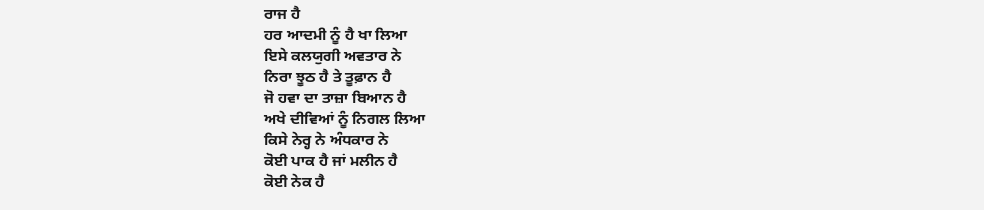ਰਾਜ ਹੈ
ਹਰ ਆਦਮੀ ਨੂੰ ਹੈ ਖਾ ਲਿਆ
ਇਸੇ ਕਲਯੁਗੀ ਅਵਤਾਰ ਨੇ
ਨਿਰਾ ਝੂਠ ਹੈ ਤੇ ਤੂਫ਼ਾਨ ਹੈ
ਜੋ ਹਵਾ ਦਾ ਤਾਜ਼ਾ ਬਿਆਨ ਹੈ
ਅਖੇ ਦੀਵਿਆਂ ਨੂੰ ਨਿਗਲ ਲਿਆ
ਕਿਸੇ ਨੇਰ੍ਹ ਨੇ ਅੰਧਕਾਰ ਨੇ
ਕੋਈ ਪਾਕ ਹੈ ਜਾਂ ਮਲੀਨ ਹੈ
ਕੋਈ ਨੇਕ ਹੈ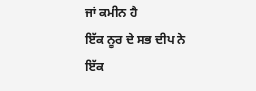ਜਾਂ ਕਮੀਨ ਹੈ
ਇੱਕ ਨੂਰ ਦੇ ਸਭ ਦੀਪ ਨੇ
ਇੱਕ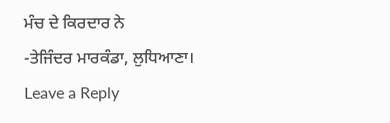ਮੰਚ ਦੇ ਕਿਰਦਾਰ ਨੇ
-ਤੇਜਿੰਦਰ ਮਾਰਕੰਡਾ, ਲੁਧਿਆਣਾ।
Leave a Reply